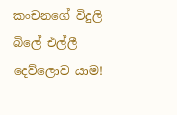කංචනගේ විදුලි බිලේ එල්ලී දෙව්ලොව යාම!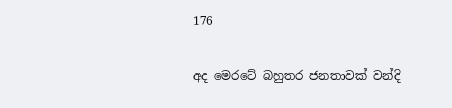176

අද මෙරටේ බහුතර ජනතාවක් වන්දි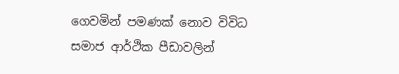ගෙවමින් පමණක් නොව විවිධ සමාජ ආර්ථික පීඩාවලින්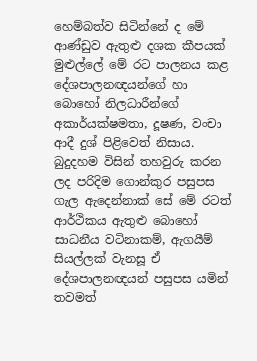හෙම්බත්ව සිටින්නේ ද මේ ආණ්ඩුව ඇතුළු දශක කීපයක් මුළුල්ලේ මේ රට පාලනය කළ දේශපාලනඥයන්ගේ හා බොහෝ නිලධාරීන්ගේ අකාර්යක්ෂමතා, දූෂණ, වංචා ආදී දුශ් පිළිවෙත් නිසාය. බුදුදහම විසින් තහවුරු කරන ලද පරිදිම ගොන්කුර පසුපස ගැල ඇදෙන්නාක් සේ මේ රටත් ආර්ථිකය ඇතුළු බොහෝ සාධනීය වටිනාකම්, ඇගයීම් සියල්ලක් වැනසූ ඒ දේශපාලනඥයන් පසුපස යමින් තවමත්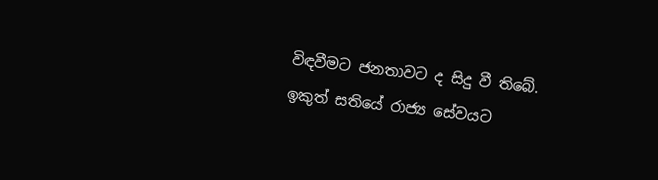විඳවීමට ජනතාවට ද සිදු වී තිබේ. ඉකුත් සතියේ රාජ්‍ය සේවයට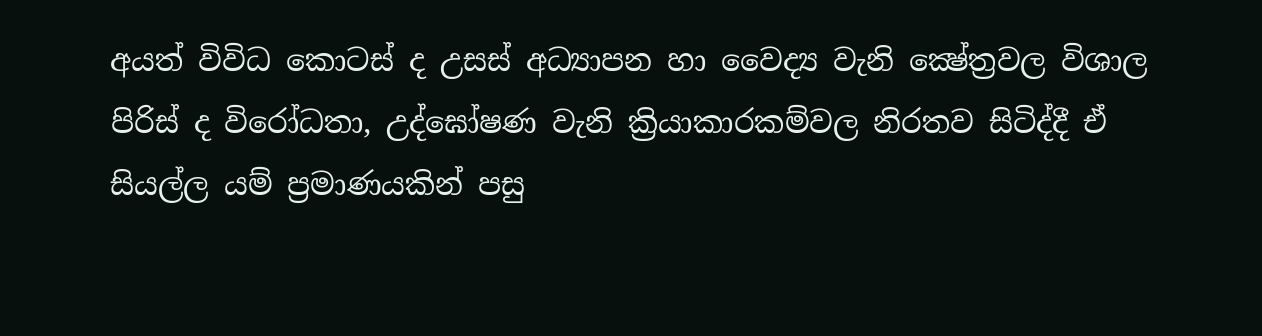අයත් විවිධ කොටස් ද උසස් අධ්‍යාපන හා වෛද්‍ය වැනි ක්‍ෂේත්‍රවල විශාල පිරිස් ද විරෝධතා, උද්ඝෝෂණ වැනි ක්‍රියාකාරකම්වල නිරතව සිටිද්දී ඒ සියල්ල යම් ප්‍රමාණයකින් පසු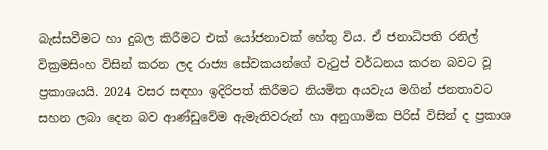බැස්සවීමට හා දුබල කිරීමට එක් යෝජනාවක් හේතු විය. ඒ ජනාධිපති රනිල් වික්‍රමසිංහ විසින් කරන ලද රාජ්‍ය සේවකයන්ගේ වැටුප් වර්ධනය කරන බවට වූ ප්‍රකාශයයි. 2024 වසර සඳහා ඉදිරිපත් කිරීමට නියමිත අයවැය මගින් ජනතාවට සහන ලබා දෙන බව ආණ්ඩුවේම ඇමැතිවරුන් හා අනුගාමික පිරිස් විසින් ද ප්‍රකාශ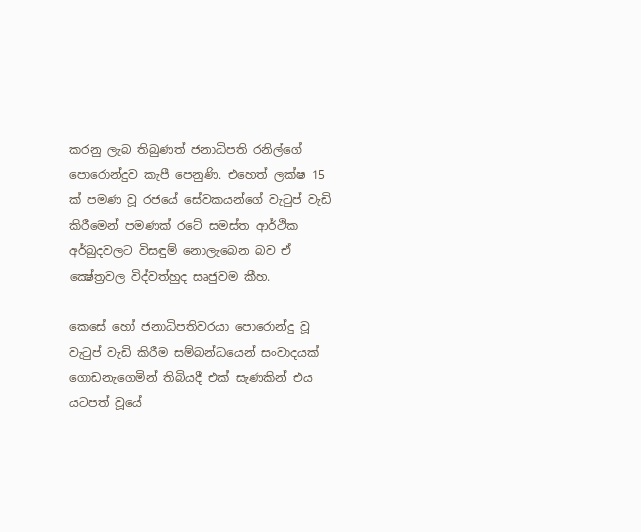කරනු ලැබ තිබුණත් ජනාධිපති රනිල්ගේ පොරොන්දුව කැපී පෙනුණි. එහෙත් ලක්ෂ 15 ක් පමණ වූ රජයේ සේවකයන්ගේ වැටුප් වැඩි කිරීමෙන් පමණක් රටේ සමස්ත ආර්ථික අර්බුදවලට විසඳුම් නොලැබෙන බව ඒ ක්‍ෂේත්‍රවල විද්වත්හුද සෘජුවම කීහ.

කෙසේ හෝ ජනාධිපතිවරයා පොරොන්දු වූ වැටුප් වැඩි කිරීම සම්බන්ධයෙන් සංවාදයක් ගොඩනැගෙමින් තිබියදී එක් සැණකින් එය යටපත් වූයේ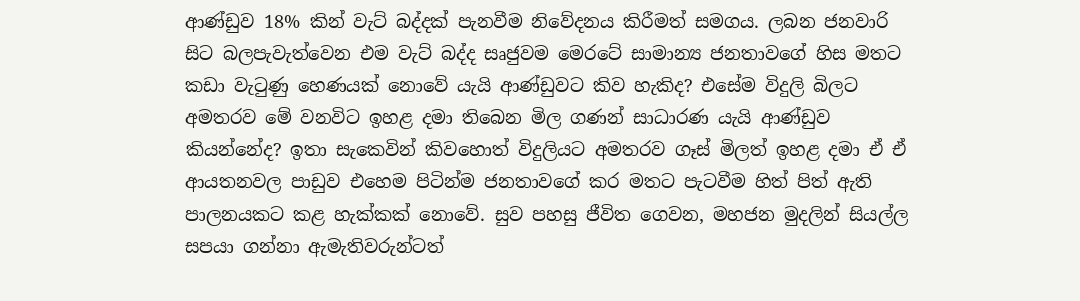ආණ්ඩුව 18% කින් වැට් බද්දක් පැනවීම නිවේදනය කිරීමත් සමගය. ලබන ජනවාරි සිට බලපැවැත්වෙන එම වැට් බද්ද සෘජුවම මෙරටේ සාමාන්‍ය ජනතාවගේ හිස මතට කඩා වැටුණු හෙණයක් නොවේ යැයි ආණ්ඩුවට කිව හැකිද? එසේම විදුලි බිලට අමතරව මේ වනවිට ඉහළ දමා තිබෙන මිල ගණන් සාධාරණ යැයි ආණ්ඩුව කියන්නේද? ඉතා සැකෙවින් කිවහොත් විදුලියට අමතරව ගෑස් මිලත් ඉහළ දමා ඒ ඒ ආයතනවල පාඩුව එහෙම පිටින්ම ජනතාවගේ කර මතට පැටවීම හිත් පිත් ඇති පාලනයකට කළ හැක්කක් නොවේ. සුව පහසු ජීවිත ගෙවන, මහජන මුදලින් සියල්ල සපයා ගන්නා ඇමැතිවරුන්ටත්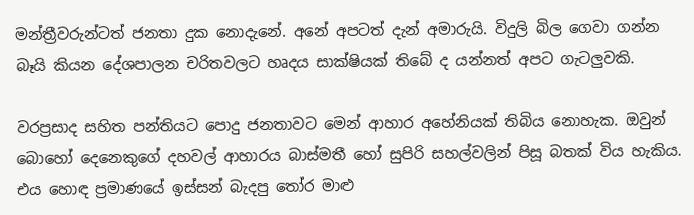මන්ත්‍රීවරුන්ටත් ජනතා දුක නොදැනේ. අනේ අපටත් දැන් අමාරුයි. විදුලි බිල ගෙවා ගන්න බෑයි කියන දේශපාලන චරිතවලට හෘදය සාක්ෂියක් තිබේ ද යන්නත් අපට ගැටලුවකි.

වරප්‍රසාද සහිත පන්තියට පොදු ජනතාවට මෙන් ආහාර අහේනියක් තිබිය නොහැක. ඔවුන් බොහෝ දෙනෙකුගේ දහවල් ආහාරය බාස්මතී හෝ සුපිරි සහල්වලින් පිසූ බතක් විය හැකිය. එය හොඳ ප්‍රමාණයේ ඉස්සන් බැදපු තෝර මාළු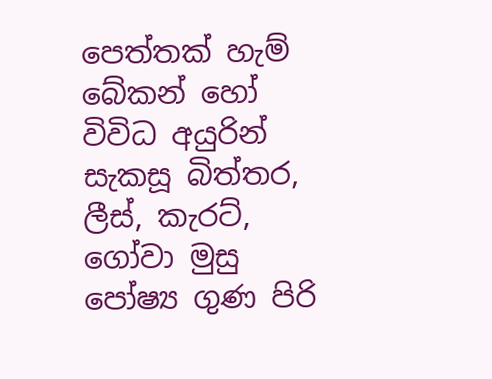පෙත්තක් හැම් බේකන් හෝ විවිධ අයුරින් සැකසූ බිත්තර, ලීස්, කැරට්, ගෝවා මුසු පෝෂ්‍ය ගුණ පිරි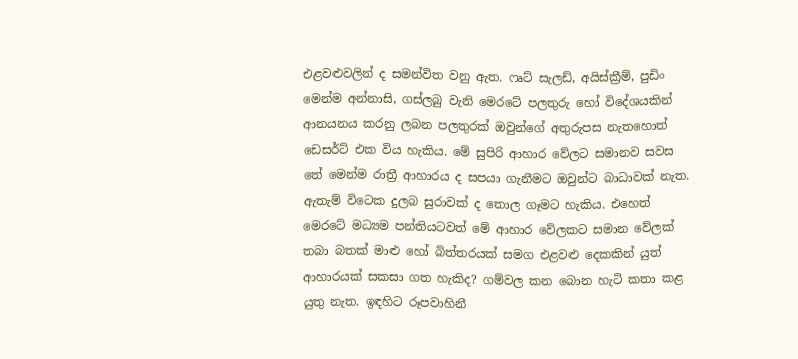එළවළුවලින් ද සමන්විත වනු ඇත. ෆෘට් සැලඩ්, අයිස්ක්‍රීම්, පුඩිං මෙන්ම අන්නාසි, ගස්ලබු වැනි මෙරටේ පලතුරු හෝ විදේශයකින් ආනයනය කරනු ලබන පලතුරක් ඔවුන්ගේ අතුරුපස නැතහොත් ඩෙසර්ට් එක විය හැකිය. මේ සුපිරි ආහාර වේලට සමානව සවස තේ මෙන්ම රාත්‍රී ආහාරය ද සපයා ගැනීමට ඔවුන්ට බාධාවක් නැත. ඇතැම් විටෙක දුලබ සුරාවක් ද තොල ගෑමට හැකිය. එහෙත් මෙරටේ මධ්‍යම පන්තියටවත් මේ ආහාර වේලකට සමාන වේලක් තබා බතක් මාළු හෝ බිත්තරයක් සමග එළවළු දෙකකින් යුත් ආහාරයක් සකසා ගත හැකිද? ගම්වල කන බොන හැටි කතා කළ යුතු නැත. ඉඳහිට රූපවාහිනී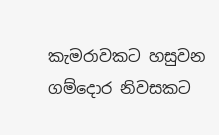කැමරාවකට හසුවන ගම්දොර නිවසකට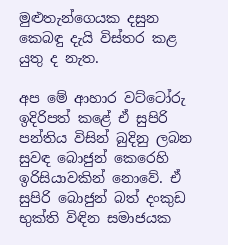මුළුතැන්ගෙයක දසුන කෙබඳු දැයි විස්තර කළ යුතු ද නැත.

අප මේ ආහාර වට්ටෝරු ඉදිරිපත් කළේ ඒ සුපිරි පන්තිය විසින් බුදිනු ලබන සුවඳ බොජුන් කෙරෙහි ඉරිසියාවකින් නොවේ. ඒ සුපිරි බොජුන් බත් දංකුඩ භුක්ති විඳින සමාජයක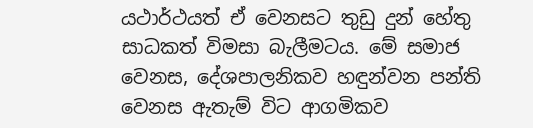යථාර්ථයත් ඒ වෙනසට තුඩු දුන් හේතු සාධකත් විමසා බැලීමටය. මේ සමාජ වෙනස, දේශපාලනිකව හඳුන්වන පන්ති වෙනස ඇතැම් විට ආගමිකව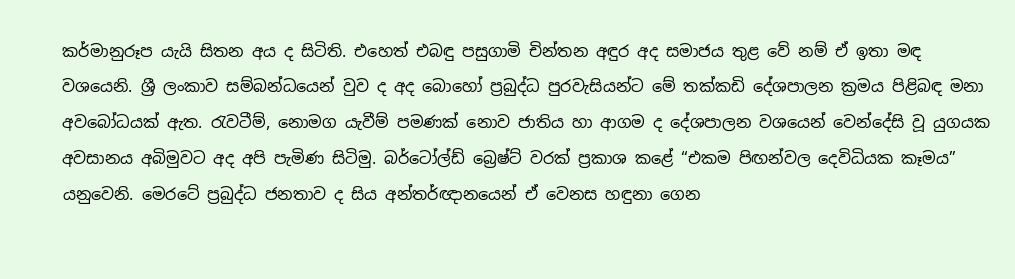කර්මානුරූප යැයි සිතන අය ද සිටිති. එහෙත් එබඳු පසුගාමි චින්තන අඳුර අද සමාජය තුළ වේ නම් ඒ ඉතා මඳ වශයෙනි. ශ්‍රී ලංකාව සම්බන්ධයෙන් වුව ද අද බොහෝ ප්‍රබුද්ධ පුරවැසියන්ට මේ තක්කඩි දේශපාලන ක්‍රමය පිළිබඳ මනා අවබෝධයක් ඇත. රැවටීම්, නොමග යැවීම් පමණක් නොව ජාතිය හා ආගම ද දේශපාලන වශයෙන් වෙන්දේසි වූ යුගයක අවසානය අබිමුවට අද අපි පැමිණ සිටිමු. බර්ටෝල්ඩ් බ්‍රෙෂ්ට් වරක් ප්‍රකාශ කළේ “එකම පිඟන්වල දෙවිධියක කෑමය” යනුවෙනි. මෙරටේ ප්‍රබුද්ධ ජනතාව ද සිය අන්තර්ඥානයෙන් ඒ වෙනස හඳුනා ගෙන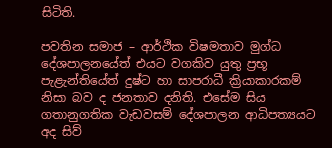සිටිති.

පවතින සමාජ – ආර්ථික විෂමතාව මුග්ධ දේශපාලනයේත් එයට වගකිව යුතු ප්‍රභූ පැළැන්තියේත් දුෂ්ට හා සාපරාධී ක්‍රියාකාරකම් නිසා බව ද ජනතාව දනිති. එසේම සිය ගතානුගතික වැඩවසම් දේශපාලන ආධිපත්‍යයට අද සිව්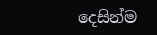දෙසින්ම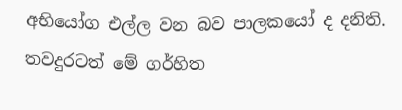අභියෝග එල්ල වන බව පාලකයෝ ද දනිති. තවදුරටත් මේ ගර්හිත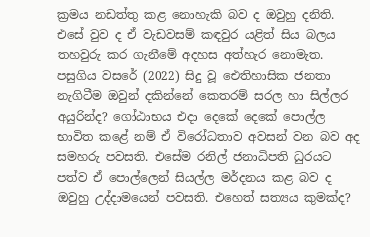ක්‍රමය නඩත්තු කළ නොහැකි බව ද ඔවුහු දනිති. එසේ වුව ද ඒ වැඩවසම් කඳවුර යළිත් සිය බලය තහවුරු කර ගැනීමේ අදහස අත්හැර නොමැත. පසුගිය වසරේ (2022) සිදු වූ ඓතිහාසික ජනතා නැගිටීම ඔවුන් දකින්නේ කෙතරම් සරල හා සිල්ලර අයුරින්ද? ගෝඨාභය එදා දෙකේ දෙකේ පොල්ල භාවිත කළේ නම් ඒ විරෝධතාව අවසන් වන බව අද සමහරු පවසති. එසේම රනිල් ජනාධිපති ධුරයට පත්ව ඒ පොල්ලෙන් සියල්ල මර්දනය කළ බව ද ඔවුහු උද්දාමයෙන් පවසති. එහෙත් සත්‍යය කුමක්ද?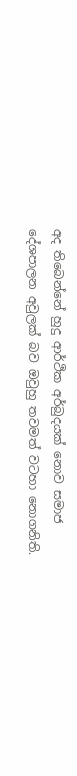අද තිබෙන්නේ හුදු ආර්ථික අර්බුදයක් නොව සමාජ දේශපාලන අවුලක් බව ඔවුහු තවමත් වටහා නොගනිති.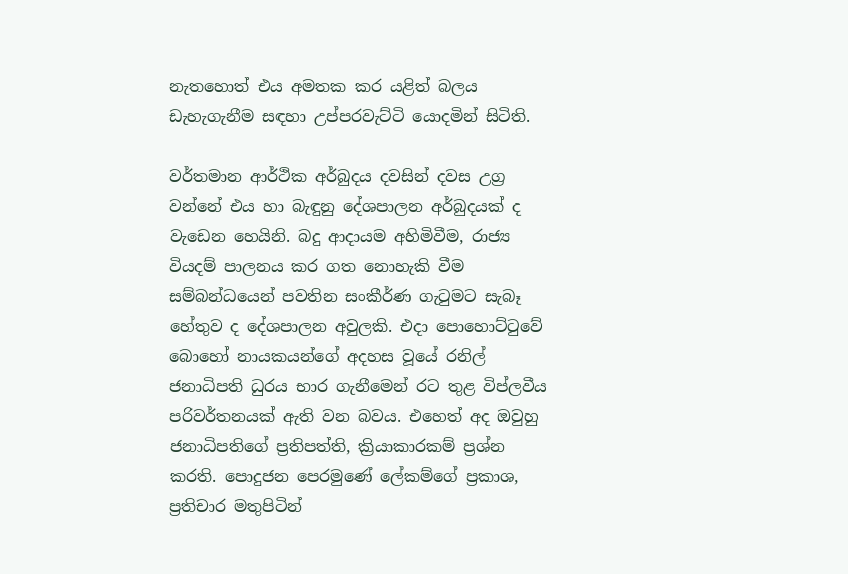නැතහොත් එය අමතක කර යළිත් බලය ඩැහැගැනීම සඳහා උප්පරවැට්ටි යොදමින් සිටිති.

වර්තමාන ආර්ථික අර්බුදය දවසින් දවස උග්‍ර වන්නේ එය හා බැඳුනු දේශපාලන අර්බුදයක් ද වැඩෙන හෙයිනි. බදු ආදායම අහිමිවීම, රාජ්‍ය වියදම් පාලනය කර ගත නොහැකි වීම සම්බන්ධයෙන් පවතින සංකීර්ණ ගැටුමට සැබෑ හේතුව ද දේශපාලන අවුලකි. එදා පොහොට්ටුවේ බොහෝ නායකයන්ගේ අදහස වූයේ රනිල් ජනාධිපති ධුරය භාර ගැනීමෙන් රට තුළ විප්ලවීය පරිවර්තනයක් ඇති වන බවය. එහෙත් අද ඔවුහු ජනාධිපතිගේ ප්‍රතිපත්ති, ක්‍රියාකාරකම් ප්‍රශ්න කරති. පොදුජන පෙරමුණේ ලේකම්ගේ ප්‍රකාශ, ප්‍රතිචාර මතුපිටින්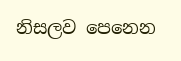නිසලව පෙනෙන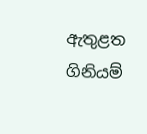ඇතුළත ගිනියම්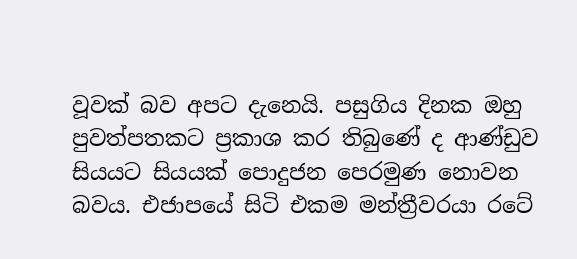වූවක් බව අපට දැනෙයි. පසුගිය දිනක ඔහු පුවත්පතකට ප්‍රකාශ කර තිබුණේ ද ආණ්ඩුව සියයට සියයක් පොදුජන පෙරමුණ නොවන බවය. එජාපයේ සිටි එකම මන්ත්‍රීවරයා රටේ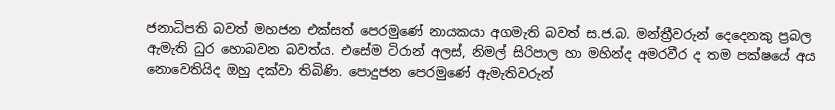ජනාධිපති බවත් මහජන එක්සත් පෙරමුණේ නායකයා අගමැති බවත් ස.ජ.බ. මන්ත්‍රීවරුන් දෙදෙනකු ප්‍රබල ඇමැති ධුර හොබවන බවත්ය. එසේම ටිරාන් අලස්, නිමල් සිරිපාල හා මහින්ද අමරවීර ද තම පක්ෂයේ අය නොවෙතියිද ඔහු දක්වා තිබිණි. පොදුජන පෙරමුණේ ඇමැතිවරුන්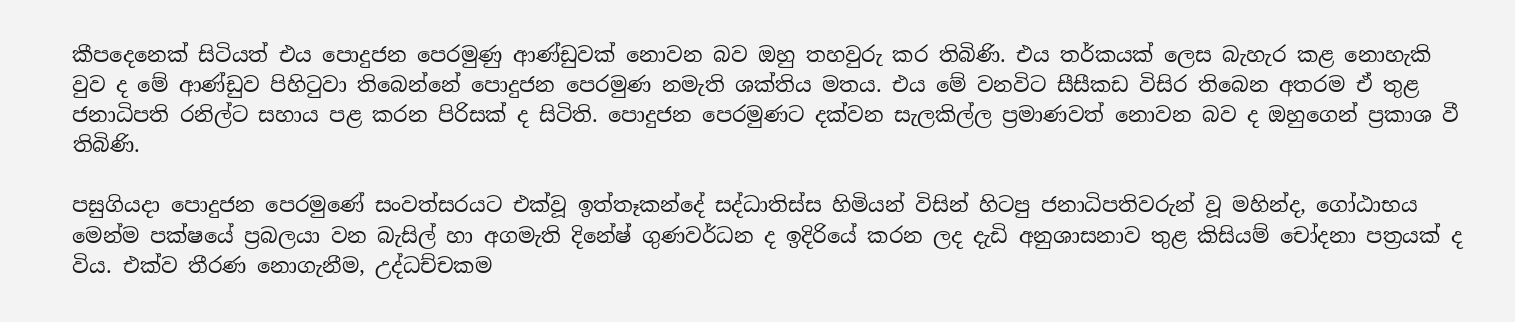කීපදෙනෙක් සිටියත් එය පොදුජන පෙරමුණු ආණ්ඩුවක් නොවන බව ඔහු තහවුරු කර තිබිණි. එය තර්කයක් ලෙස බැහැර කළ නොහැකි වුව ද මේ ආණ්ඩුව පිහිටුවා තිබෙන්නේ පොදුජන පෙරමුණ නමැති ශක්තිය මතය. එය මේ වනවිට සීසීකඩ විසිර තිබෙන අතරම ඒ තුළ ජනාධිපති රනිල්ට සහාය පළ කරන පිරිසක් ද සිටිති. පොදුජන පෙරමුණට දක්වන සැලකිල්ල ප්‍රමාණවත් නොවන බව ද ඔහුගෙන් ප්‍රකාශ වී තිබිණි.

පසුගියදා පොදුජන පෙරමුණේ සංවත්සරයට එක්වූ ඉත්තෑකන්දේ සද්ධාතිස්ස හිමියන් විසින් හිටපු ජනාධිපතිවරුන් වූ මහින්ද, ගෝඨාභය මෙන්ම පක්ෂයේ ප්‍රබලයා වන බැසිල් හා අගමැති දිනේෂ් ගුණවර්ධන ද ඉදිරියේ කරන ලද දැඩි අනුශාසනාව තුළ කිසියම් චෝදනා පත්‍රයක් ද විය. එක්ව තීරණ නොගැනීම, උද්ධච්චකම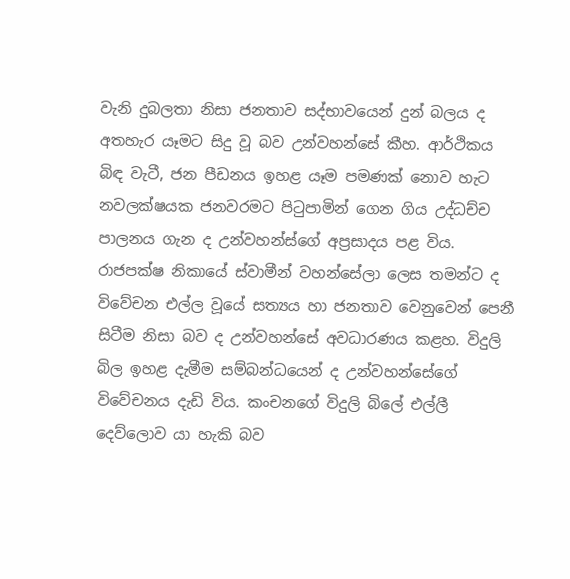වැනි දුබලතා නිසා ජනතාව සද්භාවයෙන් දුන් බලය ද අතහැර යෑමට සිදු වූ බව උන්වහන්සේ කීහ. ආර්ථිකය බිඳ වැටී, ජන පීඩනය ඉහළ යෑම පමණක් නොව හැට නවලක්ෂයක ජනවරමට පිටුපාමින් ගෙන ගිය උද්ධච්ච පාලනය ගැන ද උන්වහන්ස්ගේ අප්‍රසාදය පළ විය. රාජපක්ෂ නිකායේ ස්වාමීන් වහන්සේලා ලෙස තමන්ට ද විවේචන එල්ල වූයේ සත්‍යය හා ජනතාව වෙනුවෙන් පෙනී සිටීම නිසා බව ද උන්වහන්සේ අවධාරණය කළහ. විදුලි බිල ඉහළ දැමීම සම්බන්ධයෙන් ද උන්වහන්සේගේ විවේචනය දැඩි විය. කංචනගේ විදුලි බිලේ එල්ලී දෙව්ලොව යා හැකි බව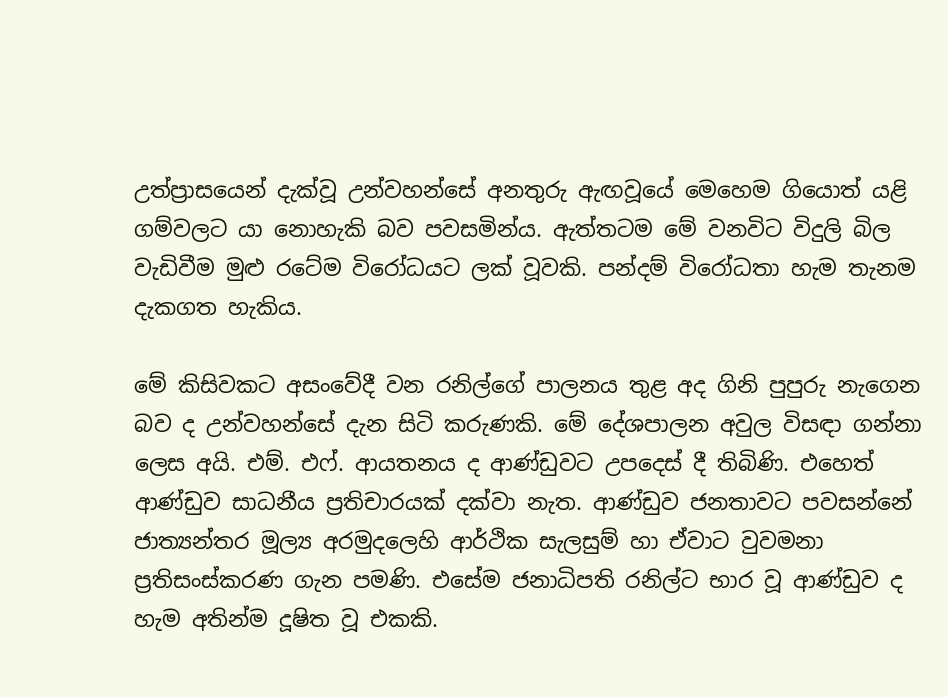උත්ප්‍රාසයෙන් දැක්වූ උන්වහන්සේ අනතුරු ඇඟවූයේ මෙහෙම ගියොත් යළි ගම්වලට යා නොහැකි බව පවසමින්ය. ඇත්තටම මේ වනවිට විදුලි බිල වැඩිවීම මුළු රටේම විරෝධයට ලක් වූවකි. පන්දම් විරෝධතා හැම තැනම දැකගත හැකිය.

මේ කිසිවකට අසංවේදී වන රනිල්ගේ පාලනය තුළ අද ගිනි පුපුරු නැගෙන බව ද උන්වහන්සේ දැන සිටි කරුණකි. මේ දේශපාලන අවුල විසඳා ගන්නා ලෙස අයි. එම්. එෆ්. ආයතනය ද ආණ්ඩුවට උපදෙස් දී තිබිණි. එහෙත් ආණ්ඩුව සාධනීය ප්‍රතිචාරයක් දක්වා නැත. ආණ්ඩුව ජනතාවට පවසන්නේ ජාත්‍යන්තර මූල්‍ය අරමුදලෙහි ආර්ථික සැලසුම් හා ඒවාට වුවමනා ප්‍රතිසංස්කරණ ගැන පමණි. එසේම ජනාධිපති රනිල්ට භාර වූ ආණ්ඩුව ද හැම අතින්ම දූෂිත වූ එකකි.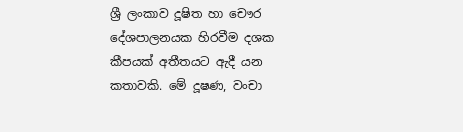ශ්‍රී ලංකාව දූෂිත හා චෞර දේශපාලනයක හිරවීම දශක කීපයක් අතීතයට ඇදී යන කතාවකි. මේ දූෂණ, වංචා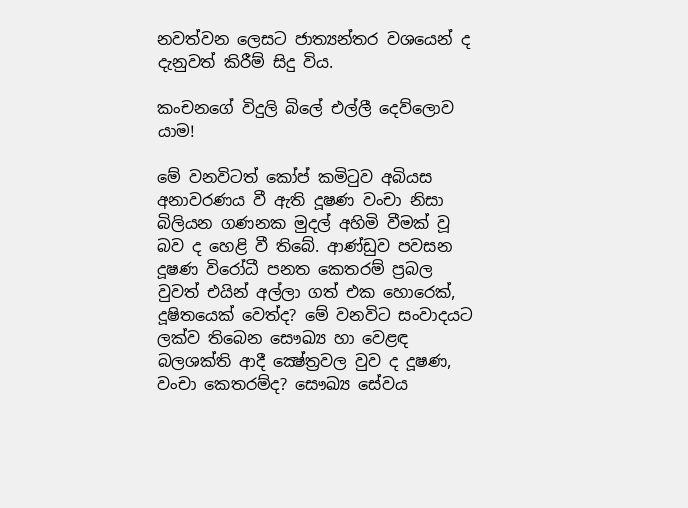නවත්වන ලෙසට ජාත්‍යන්තර වශයෙන් ද දැනුවත් කිරීම් සිදු විය.

කංචනගේ විදුලි බිලේ එල්ලී දෙව්ලොව යාම!

මේ වනවිටත් කෝප් කමිටුව අබියස අනාවරණය වී ඇති දූෂණ වංචා නිසා බිලියන ගණනක මුදල් අහිමි වීමක් වූ බව ද හෙළි වී තිබේ. ආණ්ඩුව පවසන දූෂණ විරෝධී පනත කෙතරම් ප්‍රබල වුවත් එයින් අල්ලා ගත් එක හොරෙක්, දූෂිතයෙක් වෙත්ද? මේ වනවිට සංවාදයට ලක්ව තිබෙන සෞඛ්‍ය හා වෙළඳ බලශක්ති ආදී ක්‍ෂේත්‍රවල වුව ද දූෂණ, වංචා කෙතරම්ද? සෞඛ්‍ය සේවය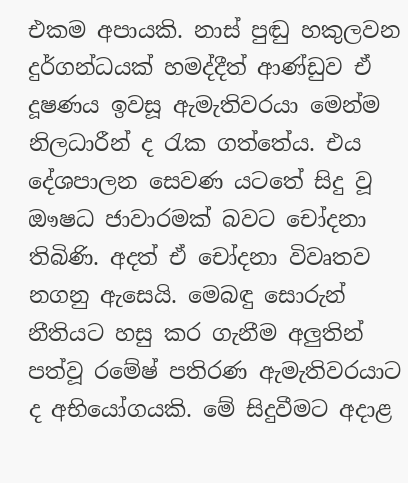එකම අපායකි. නාස් පුඬු හකුලවන දුර්ගන්ධයක් හමද්දීත් ආණ්ඩුව ඒ දූෂණය ඉවසූ ඇමැතිවරයා මෙන්ම නිලධාරීන් ද රැක ගත්තේය. එය දේශපාලන සෙවණ යටතේ සිදු වූ ඖෂධ ජාවාරමක් බවට චෝදනා තිබිණි. අදත් ඒ චෝදනා විවෘතව නගනු ඇසෙයි. මෙබඳු සොරුන් නීතියට හසු කර ගැනීම අලුතින් පත්වූ රමේෂ් පතිරණ ඇමැතිවරයාට ද අභියෝගයකි. මේ සිදුවීමට අදාළ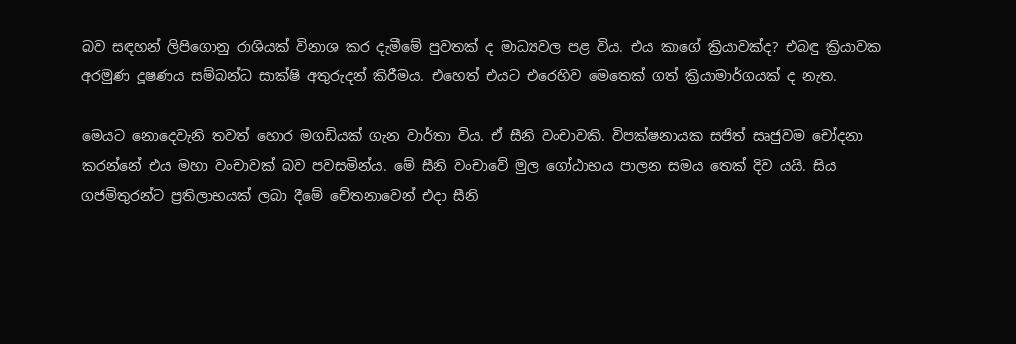බව සඳහන් ලිපිගොනු රාශියක් විනාශ කර දැමීමේ පුවතක් ද මාධ්‍යවල පළ විය. එය කාගේ ක්‍රියාවක්ද? එබඳු ක්‍රියාවක අරමුණ දූෂණය සම්බන්ධ සාක්ෂි අතුරුදන් කිරීමය. එහෙත් එයට එරෙහිව මෙතෙක් ගත් ක්‍රියාමාර්ගයක් ද නැත.

මෙයට නොදෙවැනි තවත් හොර මගඩියක් ගැන වාර්තා විය. ඒ සීනි වංචාවකි. විපක්ෂනායක සජිත් සෘජුවම චෝදනා කරන්නේ එය මහා වංචාවක් බව පවසමින්ය. මේ සීනි වංචාවේ මුල ගෝඨාභය පාලන සමය තෙක් දිව යයි. සිය ගජමිතුරන්ට ප්‍රතිලාභයක් ලබා දීමේ චේතනාවෙන් එදා සීනි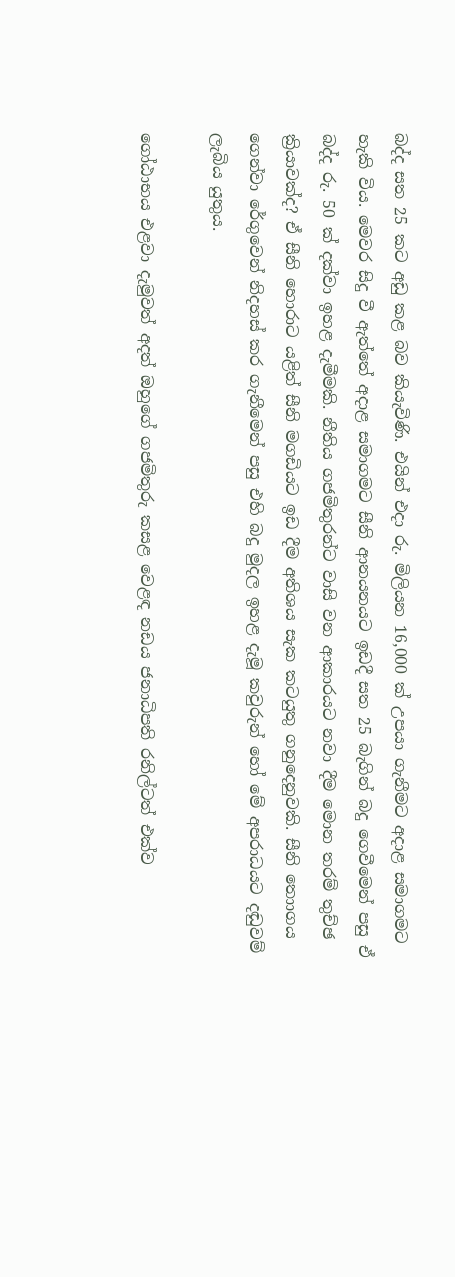බද්ද සත 25 කට අඩු කළ බව කියැවිණි. එයින් එදා රු. මිලියන 16,000 ක් උපයා ගැනීමට අදාළ සමාගමට හැකි විය. මෙවර සිදු වී ඇත්තේ අදාළ සමාගමට සීනි ආනයනයට ඉඩදී සත 25 බැගින් බදු ගෙවීමෙන් පසු ඒ බද්ද රු. 50 ක් දක්වා ඉහළ දැමීමකි. නීතිය ගජමිතුරන්ට වාසි වන ආකාරයට නවා දීම මොන තරම් තුච්ඡ ක්‍රියාවක්ද? ඒ සීනි හොරාට යළිත් සීනි මගඩියට ඉඩ දීම අතිශය සැක කටයුතු ගනුදෙනුවකි. සීනි තොාගය ගෙන්වා රේගුවෙන් නිදහස් කර ගැනීමෙන් පසු එහි බදු මුදල ඉහළ දැමූ කවුරුන් හෝ මේ අපරාධයට දඬුවම් ලැබිය යුතුය.

ගෝඨාභය එළවා දැමුවත් අදත් ඔහුගේ ගජමිතුරු කසළ වෙළඳ නඩය ජනාධිපති රනිල්ටත් එක්ව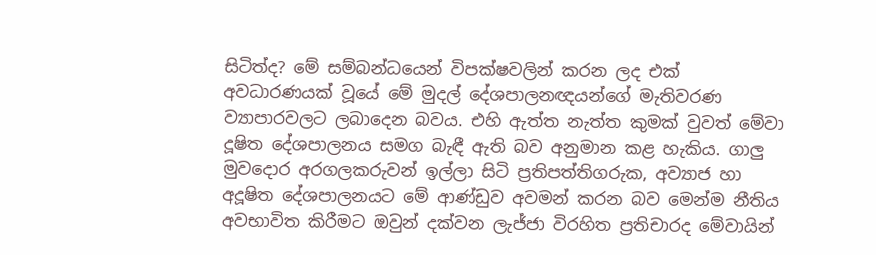සිටිත්ද? මේ සම්බන්ධයෙන් විපක්ෂවලින් කරන ලද එක් අවධාරණයක් වූයේ මේ මුදල් දේශපාලනඥයන්ගේ මැතිවරණ ව්‍යාපාරවලට ලබාදෙන බවය. එහි ඇත්ත නැත්ත කුමක් වුවත් මේවා දූෂිත දේශපාලනය සමග බැඳී ඇති බව අනුමාන කළ හැකිය. ගාලු මුවදොර අරගලකරුවන් ඉල්ලා සිටි ප්‍රතිපත්තිගරුක, අව්‍යාජ හා අදූෂිත දේශපාලනයට මේ ආණ්ඩුව අවමන් කරන බව මෙන්ම නීතිය අවභාවිත කිරීමට ඔවුන් දක්වන ලැජ්ජා විරහිත ප්‍රතිචාරද මේවායින්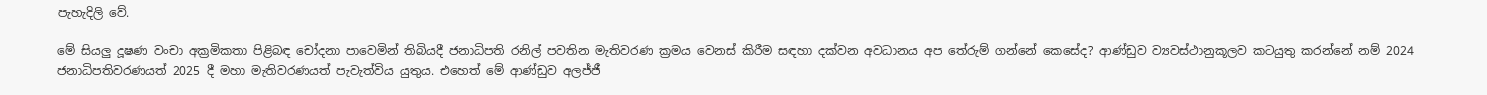පැහැදිලි වේ.

මේ සියලු දූෂණ වංචා අක්‍රමිකතා පිළිබඳ චෝදනා පාවෙමින් තිබියදී ජනාධිපති රනිල් පවතින මැතිවරණ ක්‍රමය වෙනස් කිරීම සඳහා දක්වන අවධානය අප තේරුම් ගන්නේ කෙසේද? ආණ්ඩුව ව්‍යවස්ථානුකූලව කටයුතු කරන්නේ නම් 2024 ජනාධිපතිවරණයත් 2025 දී මහා මැතිවරණයත් පැවැත්විය යුතුය. එහෙත් මේ ආණ්ඩුව අලජ්ජී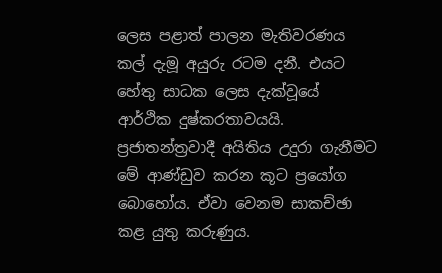ලෙස පළාත් පාලන මැතිවරණය කල් දැමූ අයුරු රටම දනී. එයට හේතු සාධක ලෙස දැක්වූයේ ආර්ථික දුෂ්කරතාවයයි. ප්‍රජාතන්ත්‍රවාදී අයිතිය උදුරා ගැනීමට මේ ආණ්ඩුව කරන කූට ප්‍රයෝග බොහෝය. ඒවා වෙනම සාකච්ඡා කළ යුතු කරුණුය.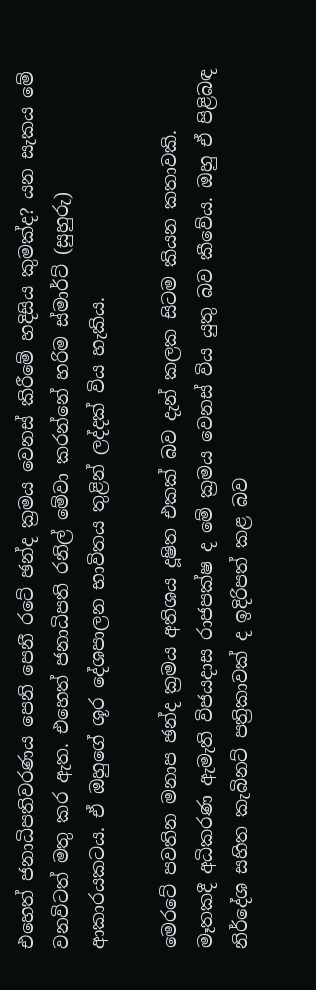එහෙත් ජනාධිපතිවරණය පෙනි පෙනී රටේ ඡන්ද ක්‍රමය වෙනස් කිරීමේ හදිසිය කුමක්ද? යන සැකය මේ වනවිටත් මතු කර ඇත. එහෙත් ජනාධිපති රනිල් මේවා කරන්නේ හරිම ස්මාර්ට් (සුහුරු) ආකාරයකටය. ඒ ඔහුගේ ශූර දේශපාලන භාවිතය තුළින් ලද්දක් විය හැකිය.

මෙරටේ පවතින මනාප ඡන්ද ක්‍රමය අතිශය දූෂිත එකක් බව දැන් කලක සිටම කියන කතාවකි. මෑතකදී අධිකරණ ඇමැති විජයදාස රාජපක්ෂ ද මේ ක්‍රමය වෙනස් විය යුතු බව කීවේය. ඔහු ඒ පිළිබඳ නිර්දේශ සහිත කැබිනට් පත්‍රිකාවක් ද ඉදිරිපත් කළ බව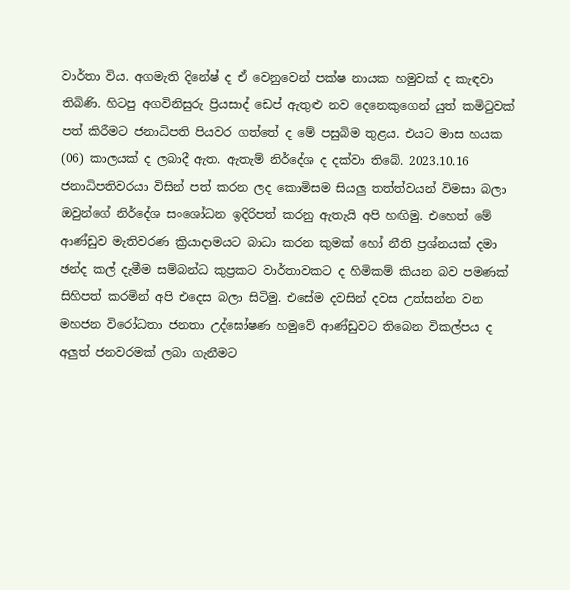වාර්තා විය. අගමැති දිනේෂ් ද ඒ වෙනුවෙන් පක්ෂ නායක හමුවක් ද කැඳවා තිබිණි. හිටපු අගවිනිසුරු ප්‍රියසාද් ඩෙප් ඇතුළු නව දෙනෙකුගෙන් යුත් කමිටුවක් පත් කිරීමට ජනාධිපති පියවර ගත්තේ ද මේ පසුබිම තුළය. එයට මාස හයක (06) කාලයක් ද ලබාදී ඇත. ඇතැම් නිර්දේශ ද දක්වා තිබේ. 2023.10.16 ජනාධිපතිවරයා විසින් පත් කරන ලද කොමිසම සියලු තත්ත්වයන් විමසා බලා ඔවුන්ගේ නිර්දේශ සංශෝධන ඉදිරිපත් කරනු ඇතැයි අපි හඟිමු. එහෙත් මේ ආණ්ඩුව මැතිවරණ ක්‍රියාදාමයට බාධා කරන කුමක් හෝ නීති ප්‍රශ්නයක් දමා ඡන්ද කල් දැමීම සම්බන්ධ කුප්‍රකට වාර්තාවකට ද හිමිකම් කියන බව පමණක් සිහිපත් කරමින් අපි එදෙස බලා සිටිමු. එසේම දවසින් දවස උත්සන්න වන මහජන විරෝධතා ජනතා උද්ඝෝෂණ හමුවේ ආණ්ඩුවට තිබෙන විකල්පය ද අලුත් ජනවරමක් ලබා ගැනීමට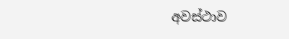අවස්ථාව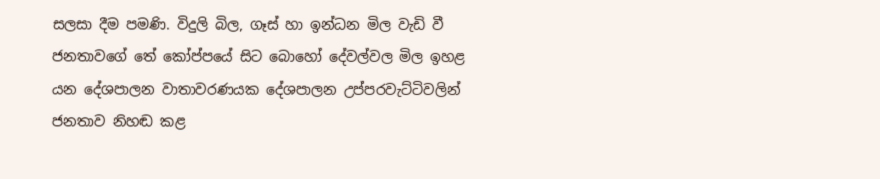සලසා දීම පමණි. විදුලි බිල, ගෑස් හා ඉන්ධන මිල වැඩි වී ජනතාවගේ තේ කෝප්පයේ සිට බොහෝ දේවල්වල මිල ඉහළ යන දේශපාලන වාතාවරණයක දේශපාලන උප්පරවැට්ටිවලින් ජනතාව නිහඬ කළ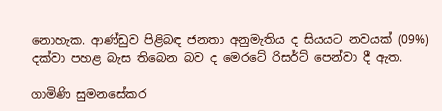නොහැක. ආණ්ඩුව පිළිබඳ ජනතා අනුමැතිය ද සියයට නවයක් (09%) දක්වා පහළ බැස තිබෙන බව ද මෙරටේ රිසර්ට් පෙන්වා දී ඇත.

ගාමිණි සුමනසේකර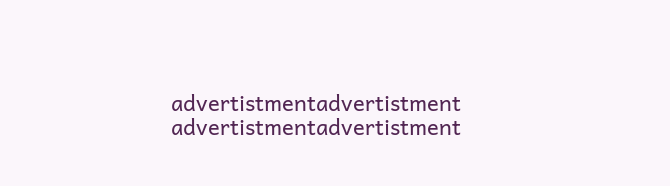advertistmentadvertistment
advertistmentadvertistment